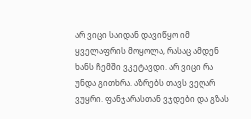არ ვიცი საიდან დავიწყო იმ ყველაფრის მოყოლა, რასაც ამდენ ხანს ჩემში ვკეტავდი. არ ვიცი რა უნდა გითხრა. აზრებს თავს ვეღარ ვუყრი. ფანჯარასთან ვჯდები და გზას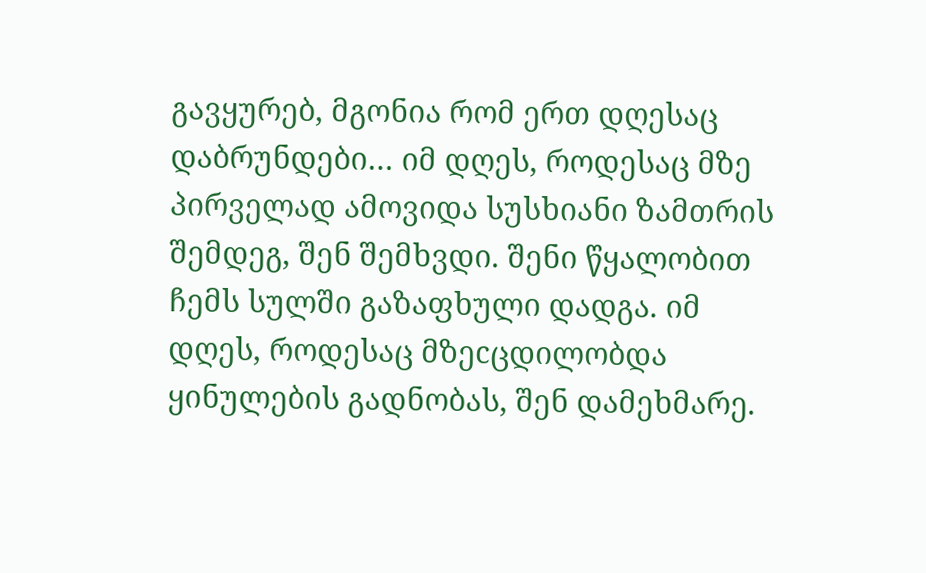გავყურებ, მგონია რომ ერთ დღესაც დაბრუნდები… იმ დღეს, როდესაც მზე პირველად ამოვიდა სუსხიანი ზამთრის შემდეგ, შენ შემხვდი. შენი წყალობით ჩემს სულში გაზაფხული დადგა. იმ დღეს, როდესაც მზეcცდილობდა ყინულების გადნობას, შენ დამეხმარე.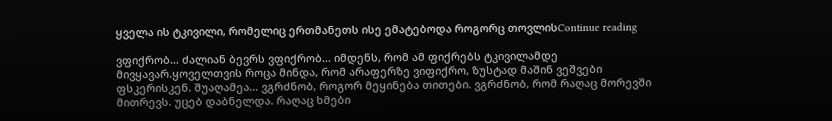ყველა ის ტკივილი, რომელიც ერთმანეთს ისე ემატებოდა როგორც თოვლისContinue reading

ვფიქრობ… ძალიან ბევრს ვფიქრობ… იმდენს, რომ ამ ფიქრებს ტკივილამდე მივყავარ.ყოველთვის როცა მინდა, რომ არაფერზე ვიფიქრო, ზუსტად მაშინ ვეშვები ფსკერისკენ. შუაღამეა… ვგრძნობ, როგორ მეყინება თითები. ვგრძნობ, რომ რაღაც მორევში მითრევს. უცებ დაბნელდა. რაღაც ხმები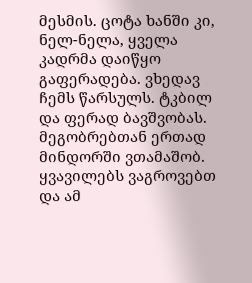მესმის. ცოტა ხანში კი, ნელ-ნელა, ყველა კადრმა დაიწყო გაფერადება. ვხედავ ჩემს წარსულს. ტკბილ და ფერად ბავშვობას. მეგობრებთან ერთად მინდორში ვთამაშობ. ყვავილებს ვაგროვებთ და ამ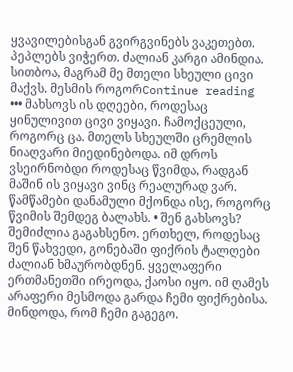ყვავილებისგან გვირგვინებს ვაკეთებთ. პეპლებს ვიჭერთ. ძალიან კარგი ამინდია. სითბოა, მაგრამ მე მთელი სხეული ცივი მაქვს. მესმის როგორContinue reading
••• მახსოვს ის დღეები, როდესაც ყინულივით ცივი ვიყავი. ჩამოქცეული, როგორც ცა. მთელს სხეულში ცრემლის ნიაღვარი მიედინებოდა. იმ დროს ვსეირნობდი როდესაც წვიმდა, რადგან მაშინ ის ვიყავი ვინც რეალურად ვარ. წამწამები დანამული მქონდა ისე, როგორც წვიმის შემდეგ ბალახს. • შენ გახსოვს? შემიძლია გაგახსენო. ერთხელ, როდესაც შენ წახვედი, გონებაში ფიქრის ტალღები ძალიან ხმაურობდნენ. ყველაფერი ერთმანეთში ირეოდა, ქაოსი იყო. იმ ღამეს არაფერი მესმოდა გარდა ჩემი ფიქრებისა. მინდოდა, რომ ჩემი გაგეგო.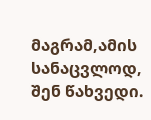მაგრამ,ამის სანაცვლოდ, შენ წახვედი.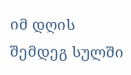იმ დღის შემდეგ სულში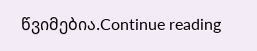წვიმებია.Continue reading